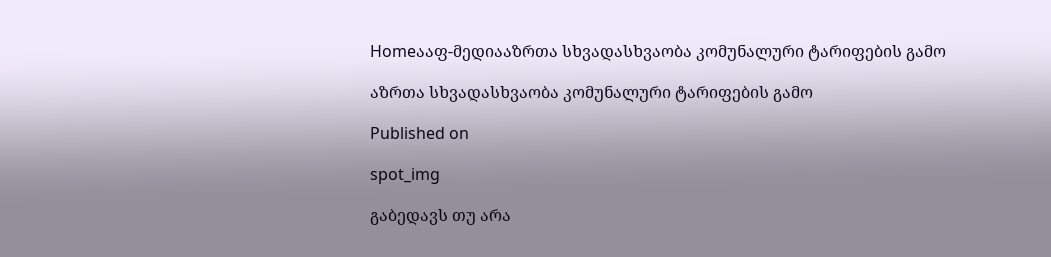Homeააფ-მედიააზრთა სხვადასხვაობა კომუნალური ტარიფების გამო

აზრთა სხვადასხვაობა კომუნალური ტარიფების გამო

Published on

spot_img

გაბედავს თუ არა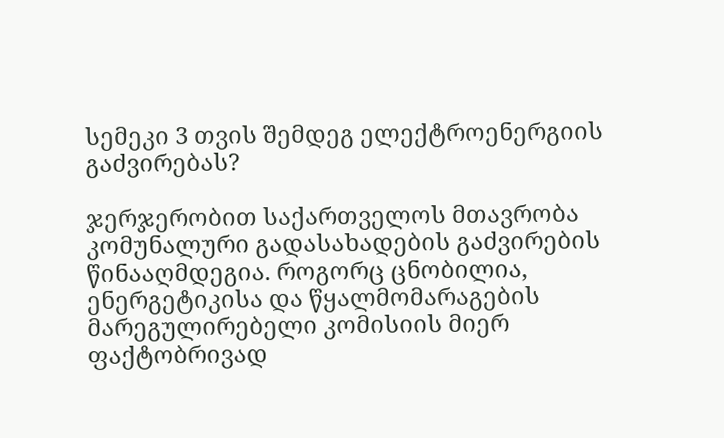სემეკი 3 თვის შემდეგ ელექტროენერგიის გაძვირებას?

ჯერჯერობით საქართველოს მთავრობა კომუნალური გადასახადების გაძვირების წინააღმდეგია. როგორც ცნობილია, ენერგეტიკისა და წყალმომარაგების მარეგულირებელი კომისიის მიერ ფაქტობრივად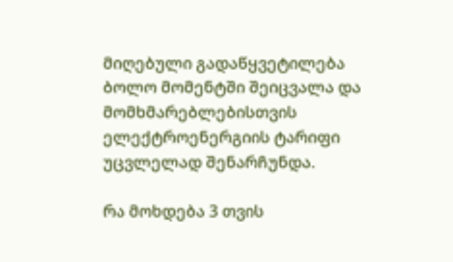მიღებული გადაწყვეტილება ბოლო მომენტში შეიცვალა და მომხმარებლებისთვის ელექტროენერგიის ტარიფი უცვლელად შენარჩუნდა.

რა მოხდება 3 თვის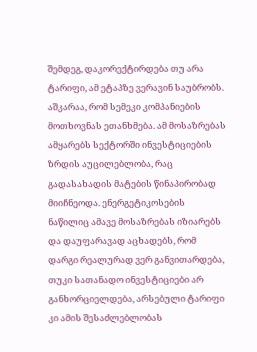შემდეგ, დაკორექტირდება თუ არა ტარიფი, ამ ეტაპზე ვერავინ საუბრობს. აშკარაა, რომ სემეკი კომპანიების მოთხოვნას ეთანხმება. ამ მოსაზრებას ამყარებს სექტორში ინვესტიციების ზრდის აუცილებლობა, რაც გადასახადის მატების წინაპირობად მიიჩნეოდა. ენერგეტიკოსების ნაწილიც ამავე მოსაზრებას იზიარებს და დაუფარავად აცხადებს, რომ დარგი რეალურად ვერ განვითარდება, თუკი სათანადო ინვესტიციები არ განხორციელდება, არსებული ტარიფი კი ამის შესაძლებლობას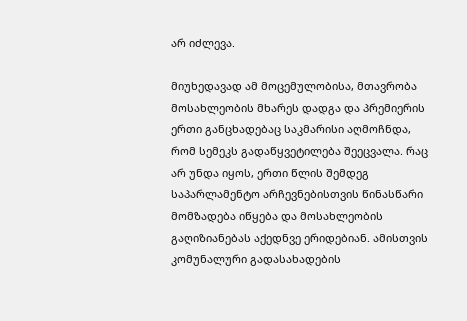არ იძლევა.

მიუხედავად ამ მოცემულობისა, მთავრობა მოსახლეობის მხარეს დადგა და პრემიერის ერთი განცხადებაც საკმარისი აღმოჩნდა, რომ სემეკს გადაწყვეტილება შეეცვალა. რაც არ უნდა იყოს, ერთი წლის შემდეგ საპარლამენტო არჩევნებისთვის წინასწარი მომზადება იწყება და მოსახლეობის გაღიზიანებას აქედნვე ერიდებიან. ამისთვის კომუნალური გადასახადების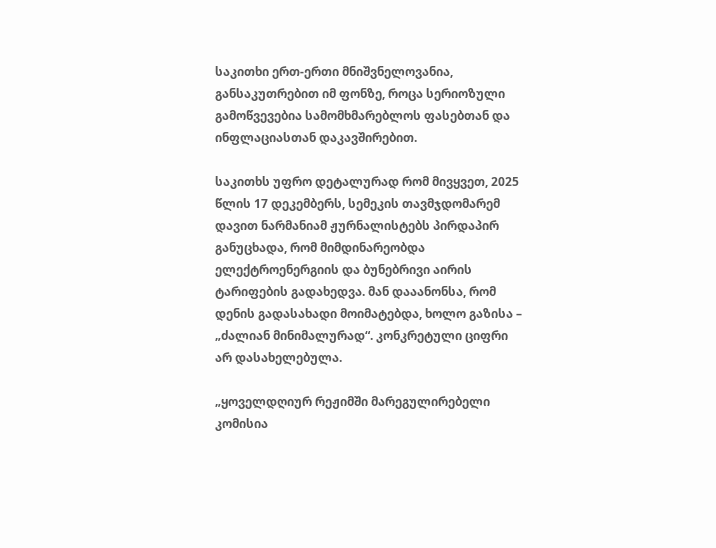საკითხი ერთ-ერთი მნიშვნელოვანია, განსაკუთრებით იმ ფონზე, როცა სერიოზული გამოწვევებია სამომხმარებლოს ფასებთან და ინფლაციასთან დაკავშირებით.

საკითხს უფრო დეტალურად რომ მივყვეთ, 2025 წლის 17 დეკემბერს, სემეკის თავმჯდომარემ დავით ნარმანიამ ჟურნალისტებს პირდაპირ განუცხადა, რომ მიმდინარეობდა ელექტროენერგიის და ბუნებრივი აირის ტარიფების გადახედვა. მან დააანონსა, რომ დენის გადასახადი მოიმატებდა, ხოლო გაზისა – „ძალიან მინიმალურად“. კონკრეტული ციფრი არ დასახელებულა.

„ყოველდღიურ რეჟიმში მარეგულირებელი კომისია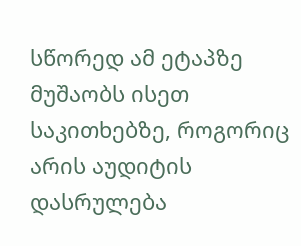სწორედ ამ ეტაპზე მუშაობს ისეთ საკითხებზე, როგორიც არის აუდიტის დასრულება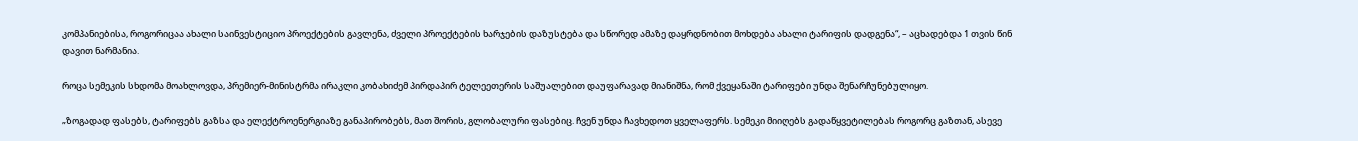კომპანიებისა, როგორიცაა ახალი საინვესტიციო პროექტების გავლენა, ძველი პროექტების ხარჯების დაზუსტება და სწორედ ამაზე დაყრდნობით მოხდება ახალი ტარიფის დადგენა“, – აცხადებდა 1 თვის წინ დავით ნარმანია.

როცა სემეკის სხდომა მოახლოვდა, პრემიერ-მინისტრმა ირაკლი კობახიძემ პირდაპირ ტელეეთერის საშუალებით დაუფარავად მიანიშნა, რომ ქვეყანაში ტარიფები უნდა შენარჩუნებულიყო.

„ზოგადად ფასებს, ტარიფებს გაზსა და ელექტროენერგიაზე განაპირობებს, მათ შორის, გლობალური ფასებიც. ჩვენ უნდა ჩავხედოთ ყველაფერს. სემეკი მიიღებს გადაწყვეტილებას როგორც გაზთან, ასევე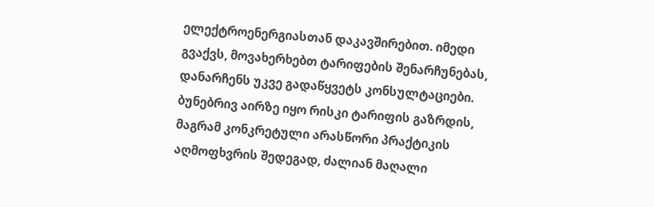ელექტროენერგიასთან დაკავშირებით. იმედი გვაქვს, მოვახერხებთ ტარიფების შენარჩუნებას, დანარჩენს უკვე გადაწყვეტს კონსულტაციები. ბუნებრივ აირზე იყო რისკი ტარიფის გაზრდის, მაგრამ კონკრეტული არასწორი პრაქტიკის აღმოფხვრის შედეგად, ძალიან მაღალი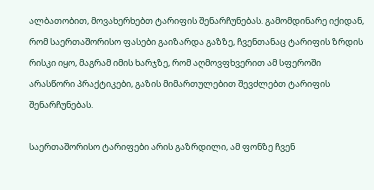ალბათობით, მოვახერხებთ ტარიფის შენარჩუნებას. გამომდინარე იქიდან, რომ საერთაშორისო ფასები გაიზარდა გაზზე, ჩვენთანაც ტარიფის ზრდის რისკი იყო, მაგრამ იმის ხარჯზე, რომ აღმოვფხვერით ამ სფეროში არასწორი პრაქტიკები, გაზის მიმართულებით შევძლებთ ტარიფის შენარჩუნებას.

საერთაშორისო ტარიფები არის გაზრდილი, ამ ფონზე ჩვენ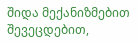შიდა მექანიზმებით შევეცდებით,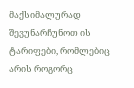მაქსიმალურად შევუნარჩუნოთ ის ტარიფები, რომლებიც არის როგორც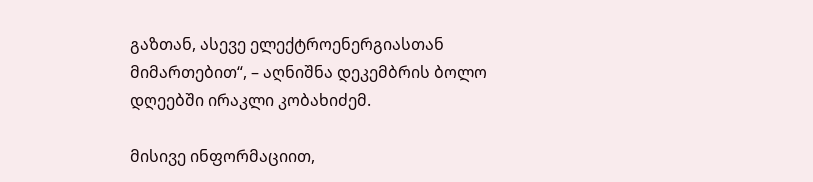გაზთან, ასევე ელექტროენერგიასთან მიმართებით“, – აღნიშნა დეკემბრის ბოლო დღეებში ირაკლი კობახიძემ.

მისივე ინფორმაციით,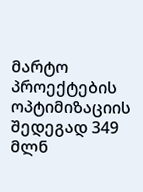მარტო პროექტების ოპტიმიზაციის შედეგად 349 მლნ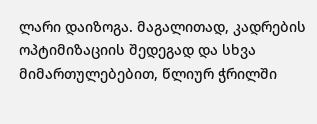ლარი დაიზოგა. მაგალითად, კადრების ოპტიმიზაციის შედეგად და სხვა მიმართულებებით, წლიურ ჭრილში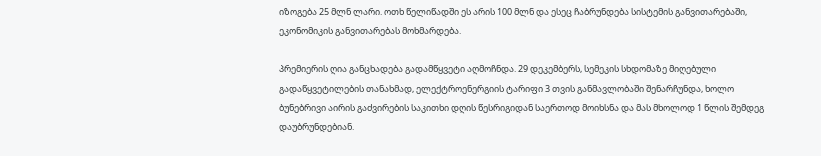იზოგება 25 მლნ ლარი. ოთხ წელიწადში ეს არის 100 მლნ და ესეც ჩაბრუნდება სისტემის განვითარებაში, ეკონომიკის განვითარებას მოხმარდება.

პრემიერის ღია განცხადება გადამწყვეტი აღმოჩნდა. 29 დეკემბერს, სემეკის სხდომაზე მიღებული გადაწყვეტილების თანახმად, ელექტროენერგიის ტარიფი 3 თვის განმავლობაში შენარჩუნდა, ხოლო ბუნებრივი აირის გაძვირების საკითხი დღის წესრიგიდან საერთოდ მოიხსნა და მას მხოლოდ 1 წლის შემდეგ დაუბრუნდებიან.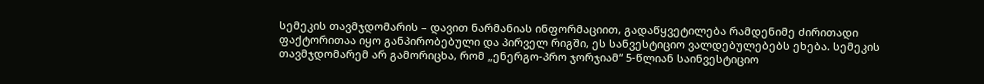სემეკის თავმჯდომარის – დავით ნარმანიას ინფორმაციით, გადაწყვეტილება რამდენიმე ძირითადი ფაქტორითაა იყო განპირობებული და პირველ რიგში, ეს სანვესტიციო ვალდებულებებს ეხება. სემეკის თავმჯდომარემ არ გამორიცხა, რომ „ენერგო-პრო ჯორჯიამ“ 5-წლიან საინვესტიციო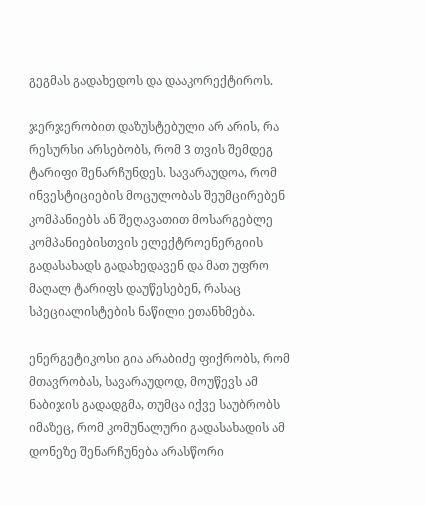გეგმას გადახედოს და დააკორექტიროს.

ჯერჯერობით დაზუსტებული არ არის, რა რესურსი არსებობს, რომ 3 თვის შემდეგ ტარიფი შენარჩუნდეს. სავარაუდოა, რომ ინვესტიციების მოცულობას შეუმცირებენ კომპანიებს ან შეღავათით მოსარგებლე კომპანიებისთვის ელექტროენერგიის გადასახადს გადახედავენ და მათ უფრო მაღალ ტარიფს დაუწესებენ, რასაც სპეციალისტების ნაწილი ეთანხმება.

ენერგეტიკოსი გია არაბიძე ფიქრობს, რომ მთავრობას, სავარაუდოდ, მოუწევს ამ ნაბიჯის გადადგმა, თუმცა იქვე საუბრობს იმაზეც, რომ კომუნალური გადასახადის ამ დონეზე შენარჩუნება არასწორი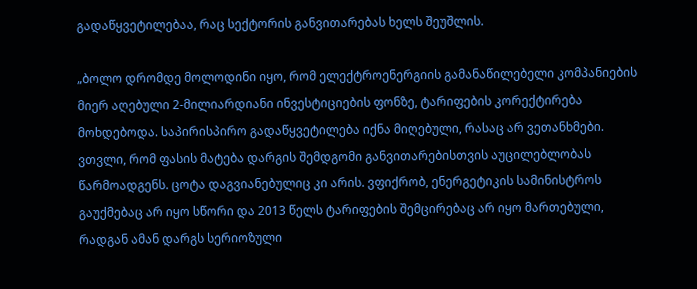გადაწყვეტილებაა, რაც სექტორის განვითარებას ხელს შეუშლის.

„ბოლო დრომდე მოლოდინი იყო, რომ ელექტროენერგიის გამანაწილებელი კომპანიების მიერ აღებული 2-მილიარდიანი ინვესტიციების ფონზე, ტარიფების კორექტირება მოხდებოდა. საპირისპირო გადაწყვეტილება იქნა მიღებული, რასაც არ ვეთანხმები. ვთვლი, რომ ფასის მატება დარგის შემდგომი განვითარებისთვის აუცილებლობას წარმოადგენს. ცოტა დაგვიანებულიც კი არის. ვფიქრობ, ენერგეტიკის სამინისტროს გაუქმებაც არ იყო სწორი და 2013 წელს ტარიფების შემცირებაც არ იყო მართებული, რადგან ამან დარგს სერიოზული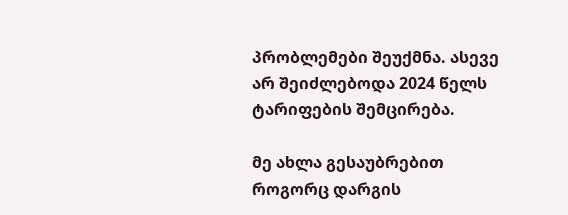პრობლემები შეუქმნა. ასევე არ შეიძლებოდა 2024 წელს ტარიფების შემცირება.

მე ახლა გესაუბრებით როგორც დარგის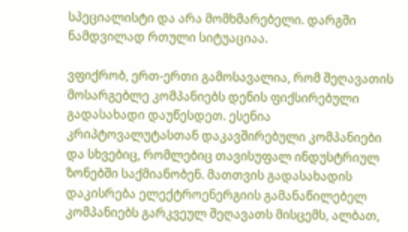სპეციალისტი და არა მომხმარებელი. დარგში ნამდვილად რთული სიტუაციაა.

ვფიქრობ, ერთ-ერთი გამოსავალია, რომ შეღავათის მოსარგებლე კომპანიებს დენის ფიქსირებული გადასახადი დაუწესდეთ. ესენია კრიპტოვალუტასთან დაკავშირებული კომპანიები და სხვებიც, რომლებიც თავისუფალ ინდუსტრიულ ზონებში საქმიანობენ. მათთვის გადასახადის დაკისრება ელექტროენერგიის გამანაწილებელ კომპანიებს გარკვეულ შეღავათს მისცემს, ალბათ,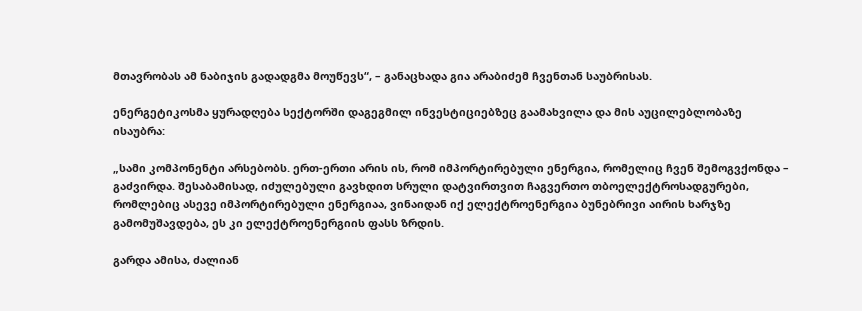მთავრობას ამ ნაბიჯის გადადგმა მოუწევს“, – განაცხადა გია არაბიძემ ჩვენთან საუბრისას.

ენერგეტიკოსმა ყურადღება სექტორში დაგეგმილ ინვესტიციებზეც გაამახვილა და მის აუცილებლობაზე ისაუბრა:

„სამი კომპონენტი არსებობს. ერთ-ერთი არის ის, რომ იმპორტირებული ენერგია, რომელიც ჩვენ შემოგვქონდა – გაძვირდა. შესაბამისად, იძულებული გავხდით სრული დატვირთვით ჩაგვერთო თბოელექტროსადგურები, რომლებიც ასევე იმპორტირებული ენერგიაა, ვინაიდან იქ ელექტროენერგია ბუნებრივი აირის ხარჯზე გამომუშავდება, ეს კი ელექტროენერგიის ფასს ზრდის.

გარდა ამისა, ძალიან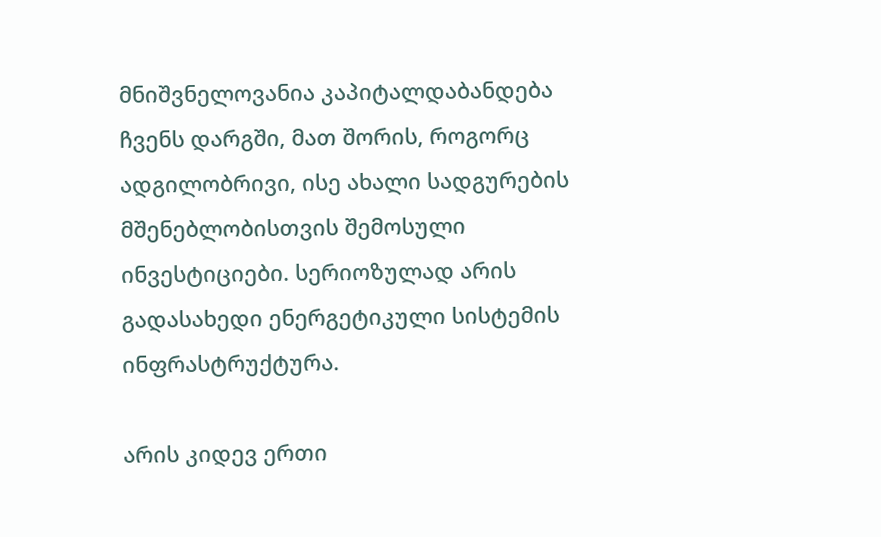მნიშვნელოვანია კაპიტალდაბანდება ჩვენს დარგში, მათ შორის, როგორც ადგილობრივი, ისე ახალი სადგურების მშენებლობისთვის შემოსული ინვესტიციები. სერიოზულად არის გადასახედი ენერგეტიკული სისტემის ინფრასტრუქტურა.

არის კიდევ ერთი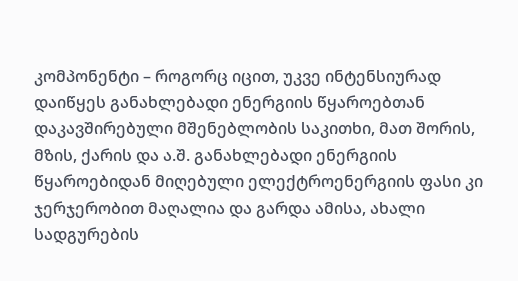კომპონენტი – როგორც იცით, უკვე ინტენსიურად დაიწყეს განახლებადი ენერგიის წყაროებთან დაკავშირებული მშენებლობის საკითხი, მათ შორის, მზის, ქარის და ა.შ. განახლებადი ენერგიის წყაროებიდან მიღებული ელექტროენერგიის ფასი კი ჯერჯერობით მაღალია და გარდა ამისა, ახალი სადგურების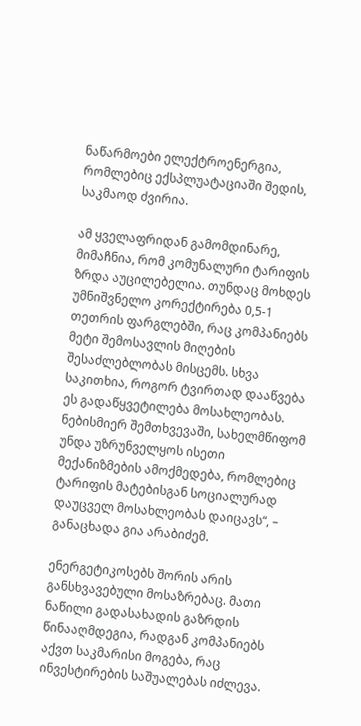ნაწარმოები ელექტროენერგია, რომლებიც ექსპლუატაციაში შედის, საკმაოდ ძვირია.

ამ ყველაფრიდან გამომდინარე, მიმაჩნია, რომ კომუნალური ტარიფის ზრდა აუცილებელია. თუნდაც მოხდეს უმნიშვნელო კორექტირება 0,5-1 თეთრის ფარგლებში, რაც კომპანიებს მეტი შემოსავლის მიღების შესაძლებლობას მისცემს. სხვა საკითხია, როგორ ტვირთად დააწვება ეს გადაწყვეტილება მოსახლეობას. ნებისმიერ შემთხვევაში, სახელმწიფომ უნდა უზრუნველყოს ისეთი მექანიზმების ამოქმედება, რომლებიც ტარიფის მატებისგან სოციალურად დაუცველ მოსახლეობას დაიცავს“, – განაცხადა გია არაბიძემ.

ენერგეტიკოსებს შორის არის განსხვავებული მოსაზრებაც. მათი ნაწილი გადასახადის გაზრდის წინააღმდეგია, რადგან კომპანიებს აქვთ საკმარისი მოგება, რაც ინვესტირების საშუალებას იძლევა.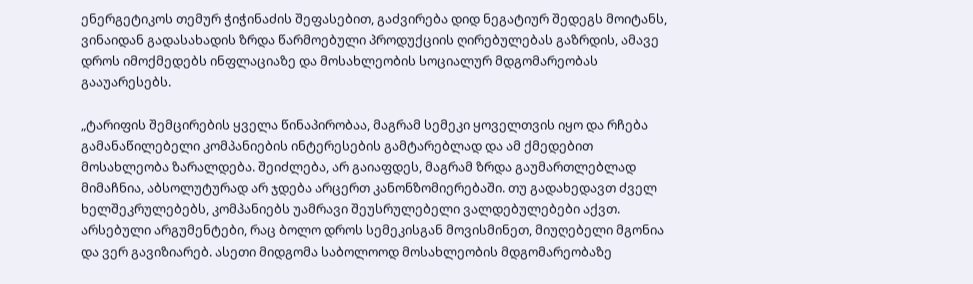ენერგეტიკოს თემურ ჭიჭინაძის შეფასებით, გაძვირება დიდ ნეგატიურ შედეგს მოიტანს, ვინაიდან გადასახადის ზრდა წარმოებული პროდუქციის ღირებულებას გაზრდის, ამავე დროს იმოქმედებს ინფლაციაზე და მოსახლეობის სოციალურ მდგომარეობას გააუარესებს.

„ტარიფის შემცირების ყველა წინაპირობაა, მაგრამ სემეკი ყოველთვის იყო და რჩება გამანაწილებელი კომპანიების ინტერესების გამტარებლად და ამ ქმედებით მოსახლეობა ზარალდება. შეიძლება, არ გაიაფდეს, მაგრამ ზრდა გაუმართლებლად მიმაჩნია, აბსოლუტურად არ ჯდება არცერთ კანონზომიერებაში. თუ გადახედავთ ძველ ხელშეკრულებებს, კომპანიებს უამრავი შეუსრულებელი ვალდებულებები აქვთ. არსებული არგუმენტები, რაც ბოლო დროს სემეკისგან მოვისმინეთ, მიუღებელი მგონია და ვერ გავიზიარებ. ასეთი მიდგომა საბოლოოდ მოსახლეობის მდგომარეობაზე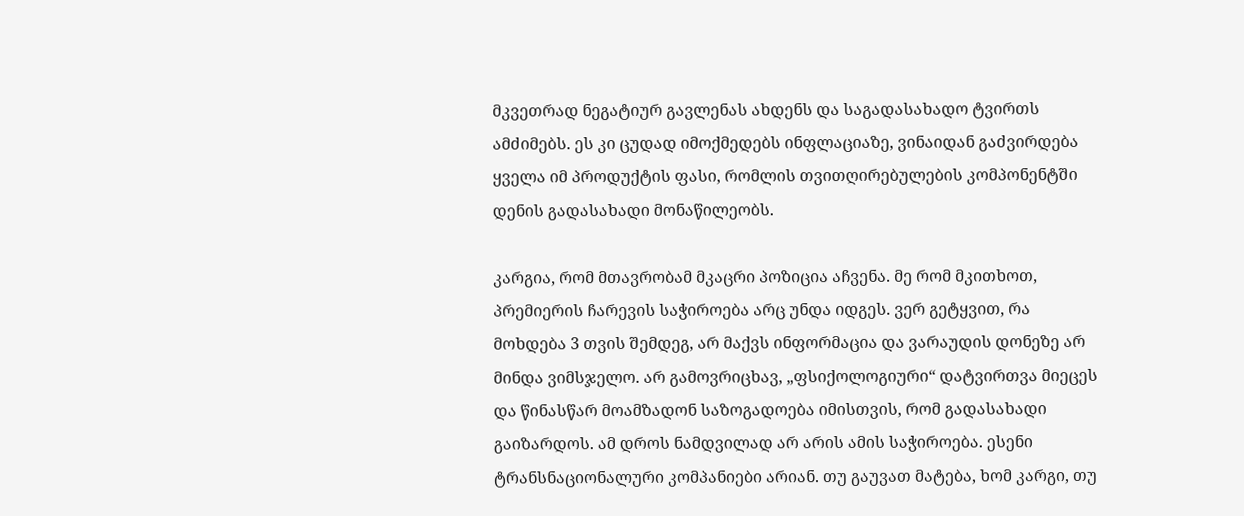მკვეთრად ნეგატიურ გავლენას ახდენს და საგადასახადო ტვირთს ამძიმებს. ეს კი ცუდად იმოქმედებს ინფლაციაზე, ვინაიდან გაძვირდება ყველა იმ პროდუქტის ფასი, რომლის თვითღირებულების კომპონენტში დენის გადასახადი მონაწილეობს.

კარგია, რომ მთავრობამ მკაცრი პოზიცია აჩვენა. მე რომ მკითხოთ, პრემიერის ჩარევის საჭიროება არც უნდა იდგეს. ვერ გეტყვით, რა მოხდება 3 თვის შემდეგ, არ მაქვს ინფორმაცია და ვარაუდის დონეზე არ მინდა ვიმსჯელო. არ გამოვრიცხავ, „ფსიქოლოგიური“ დატვირთვა მიეცეს და წინასწარ მოამზადონ საზოგადოება იმისთვის, რომ გადასახადი გაიზარდოს. ამ დროს ნამდვილად არ არის ამის საჭიროება. ესენი ტრანსნაციონალური კომპანიები არიან. თუ გაუვათ მატება, ხომ კარგი, თუ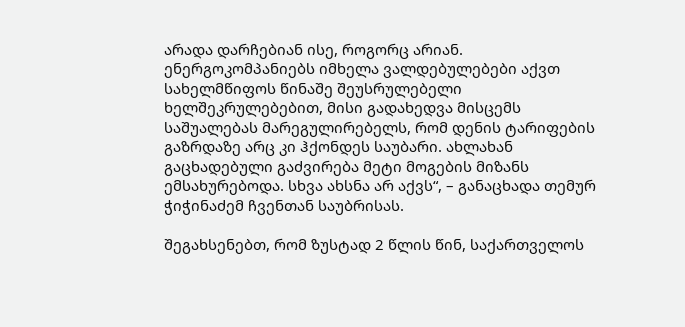არადა დარჩებიან ისე, როგორც არიან. ენერგოკომპანიებს იმხელა ვალდებულებები აქვთ სახელმწიფოს წინაშე შეუსრულებელი ხელშეკრულებებით, მისი გადახედვა მისცემს საშუალებას მარეგულირებელს, რომ დენის ტარიფების გაზრდაზე არც კი ჰქონდეს საუბარი. ახლახან გაცხადებული გაძვირება მეტი მოგების მიზანს ემსახურებოდა. სხვა ახსნა არ აქვს“, – განაცხადა თემურ ჭიჭინაძემ ჩვენთან საუბრისას.

შეგახსენებთ, რომ ზუსტად 2 წლის წინ, საქართველოს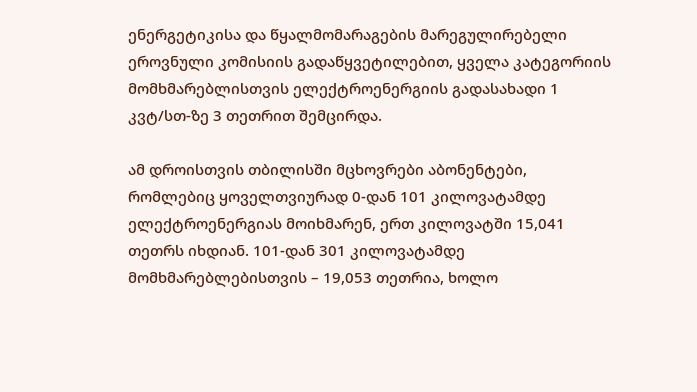ენერგეტიკისა და წყალმომარაგების მარეგულირებელი ეროვნული კომისიის გადაწყვეტილებით, ყველა კატეგორიის მომხმარებლისთვის ელექტროენერგიის გადასახადი 1 კვტ/სთ-ზე 3 თეთრით შემცირდა.

ამ დროისთვის თბილისში მცხოვრები აბონენტები, რომლებიც ყოველთვიურად 0-დან 101 კილოვატამდე ელექტროენერგიას მოიხმარენ, ერთ კილოვატში 15,041 თეთრს იხდიან. 101-დან 301 კილოვატამდე მომხმარებლებისთვის – 19,053 თეთრია, ხოლო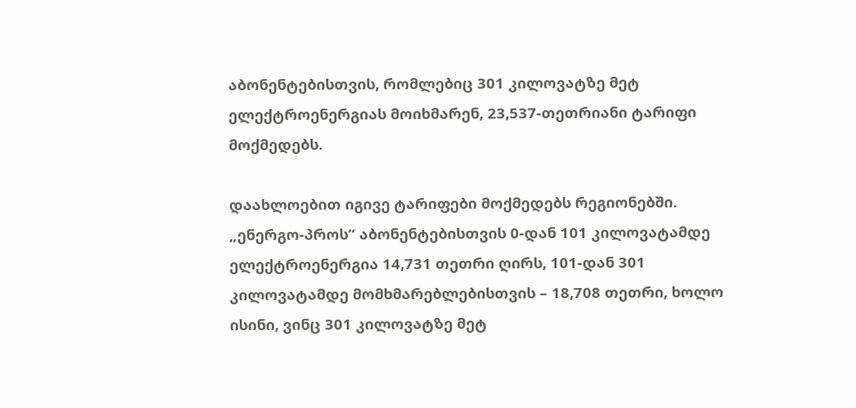აბონენტებისთვის, რომლებიც 301 კილოვატზე მეტ ელექტროენერგიას მოიხმარენ, 23,537-თეთრიანი ტარიფი მოქმედებს.

დაახლოებით იგივე ტარიფები მოქმედებს რეგიონებში. „ენერგო-პროს“ აბონენტებისთვის 0-დან 101 კილოვატამდე ელექტროენერგია 14,731 თეთრი ღირს, 101-დან 301 კილოვატამდე მომხმარებლებისთვის – 18,708 თეთრი, ხოლო ისინი, ვინც 301 კილოვატზე მეტ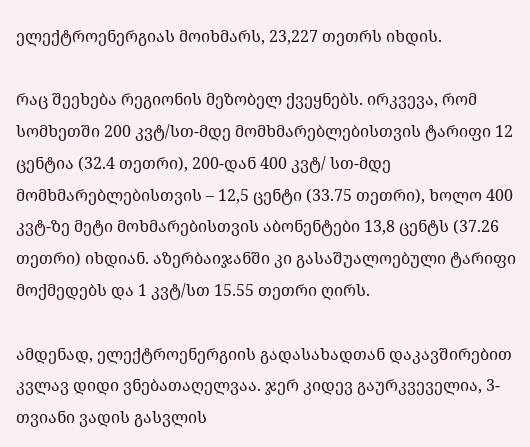ელექტროენერგიას მოიხმარს, 23,227 თეთრს იხდის.

რაც შეეხება რეგიონის მეზობელ ქვეყნებს. ირკვევა, რომ სომხეთში 200 კვტ/სთ-მდე მომხმარებლებისთვის ტარიფი 12 ცენტია (32.4 თეთრი), 200-დან 400 კვტ/ სთ-მდე მომხმარებლებისთვის – 12,5 ცენტი (33.75 თეთრი), ხოლო 400 კვტ-ზე მეტი მოხმარებისთვის აბონენტები 13,8 ცენტს (37.26 თეთრი) იხდიან. აზერბაიჯანში კი გასაშუალოებული ტარიფი მოქმედებს და 1 კვტ/სთ 15.55 თეთრი ღირს.

ამდენად, ელექტროენერგიის გადასახადთან დაკავშირებით კვლავ დიდი ვნებათაღელვაა. ჯერ კიდევ გაურკვეველია, 3-თვიანი ვადის გასვლის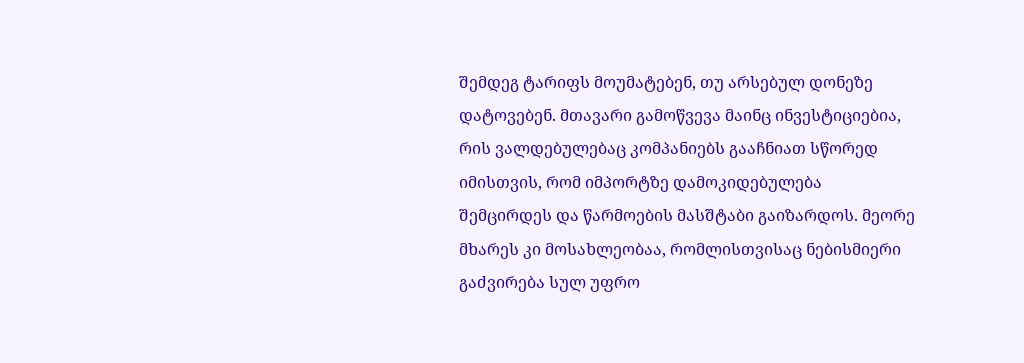შემდეგ ტარიფს მოუმატებენ, თუ არსებულ დონეზე დატოვებენ. მთავარი გამოწვევა მაინც ინვესტიციებია, რის ვალდებულებაც კომპანიებს გააჩნიათ სწორედ იმისთვის, რომ იმპორტზე დამოკიდებულება შემცირდეს და წარმოების მასშტაბი გაიზარდოს. მეორე მხარეს კი მოსახლეობაა, რომლისთვისაც ნებისმიერი გაძვირება სულ უფრო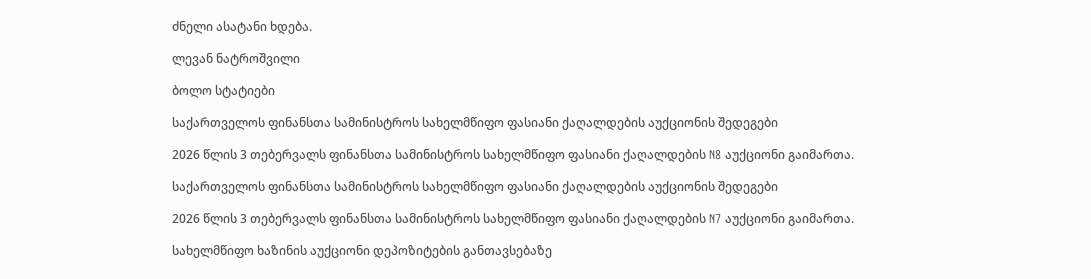ძნელი ასატანი ხდება.

ლევან ნატროშვილი

ბოლო სტატიები

საქართველოს ფინანსთა სამინისტროს სახელმწიფო ფასიანი ქაღალდების აუქციონის შედეგები

2026 წლის 3 თებერვალს ფინანსთა სამინისტროს სახელმწიფო ფასიანი ქაღალდების N8 აუქციონი გაიმართა.

საქართველოს ფინანსთა სამინისტროს სახელმწიფო ფასიანი ქაღალდების აუქციონის შედეგები

2026 წლის 3 თებერვალს ფინანსთა სამინისტროს სახელმწიფო ფასიანი ქაღალდების N7 აუქციონი გაიმართა.

სახელმწიფო ხაზინის აუქციონი დეპოზიტების განთავსებაზე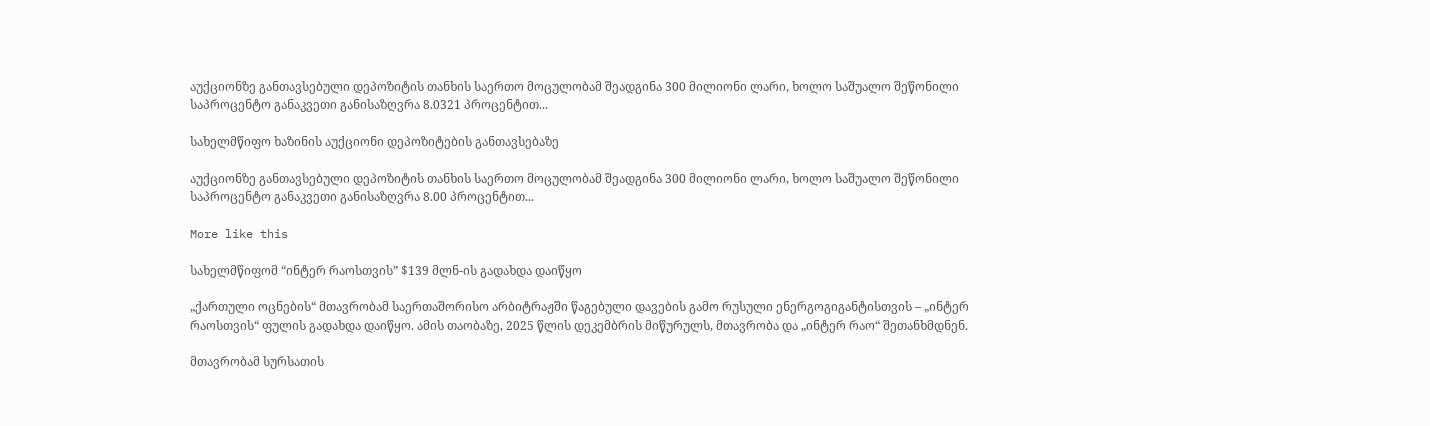აუქციონზე განთავსებული დეპოზიტის თანხის საერთო მოცულობამ შეადგინა 300 მილიონი ლარი, ხოლო საშუალო შეწონილი საპროცენტო განაკვეთი განისაზღვრა 8.0321 პროცენტით...

სახელმწიფო ხაზინის აუქციონი დეპოზიტების განთავსებაზე

აუქციონზე განთავსებული დეპოზიტის თანხის საერთო მოცულობამ შეადგინა 300 მილიონი ლარი, ხოლო საშუალო შეწონილი საპროცენტო განაკვეთი განისაზღვრა 8.00 პროცენტით...

More like this

სახელმწიფომ “ინტერ რაოსთვის” $139 მლნ-ის გადახდა დაიწყო

„ქართული ოცნების“ მთავრობამ საერთაშორისო არბიტრაჟში წაგებული დავების გამო რუსული ენერგოგიგანტისთვის – „ინტერ რაოსთვის“ ფულის გადახდა დაიწყო. ამის თაობაზე, 2025 წლის დეკემბრის მიწურულს, მთავრობა და „ინტერ რაო“ შეთანხმდნენ.

მთავრობამ სურსათის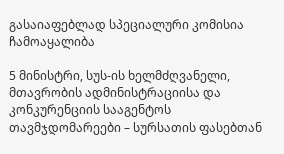გასაიაფებლად სპეციალური კომისია ჩამოაყალიბა

5 მინისტრი, სუს-ის ხელმძღვანელი, მთავრობის ადმინისტრაციისა და კონკურენციის სააგენტოს თავმჯდომარეები – სურსათის ფასებთან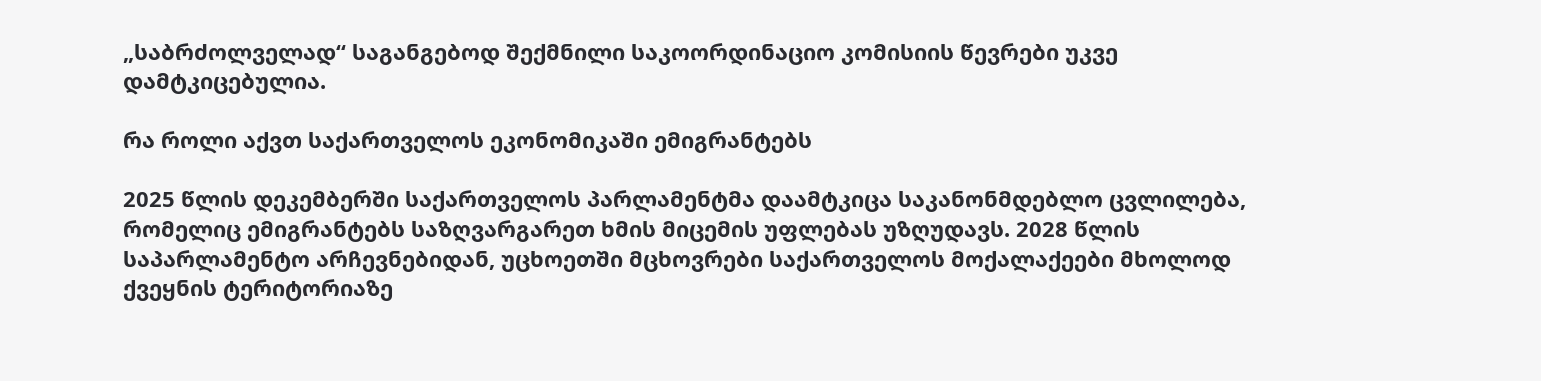„საბრძოლველად“ საგანგებოდ შექმნილი საკოორდინაციო კომისიის წევრები უკვე დამტკიცებულია.

რა როლი აქვთ საქართველოს ეკონომიკაში ემიგრანტებს

2025 წლის დეკემბერში საქართველოს პარლამენტმა დაამტკიცა საკანონმდებლო ცვლილება, რომელიც ემიგრანტებს საზღვარგარეთ ხმის მიცემის უფლებას უზღუდავს. 2028 წლის საპარლამენტო არჩევნებიდან, უცხოეთში მცხოვრები საქართველოს მოქალაქეები მხოლოდ ქვეყნის ტერიტორიაზე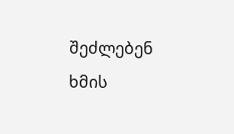შეძლებენ ხმის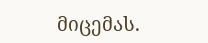მიცემას.